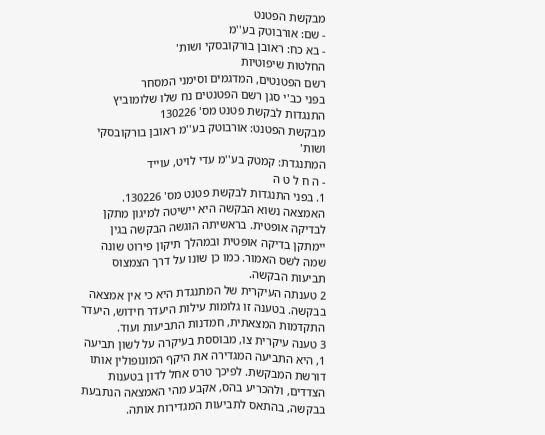מבקשת הפטנט
- שם: אורבוטק בע''מ
- בא כח: ראובן בורקובסקי ושות'
החלטות שיפוטיות
רשם הפטנטים, המדגמים וסימני המסחר
בפני כב'י סגן רשם הפטנטים נח שלו שלומוביץ
התנגדות לבקשת פטנט מס' 130226
מבקשת הפטנט: אורבוטק בע''מ ראובן בורקובסקי ושות'
המתנגדת: קמטק בע''מ עדי לויט, עוייד
- ה ח ל ט ה
1. בפני התנגדות לבקשת פטנט מס' 130226. האמצאה נשוא הבקשה היא יישיטה למיגון מתקן לבדיקה אופטית. בראשיתה הוגשה הבקשה בגין יימתקן בדיקה אופטית ובמהלך תיקון פירוט שונה שמה לשס האמור. כמו כן שונו על דרך הצמצוס תביעות הבקשה.
2 טענתה העיקרית של המתנגדת היא כי אין אמצאה בבקשה. בטענה זו גלומות עילות היעדר חידוש, היעדר התקדמות המצאתית, חמדנות התביעות ועוד.
3 טענה עיקרית צו, מבוססת בעיקרה על לשון תביעה 1, היא התביעה המגדירה את היקף המונופולין אותו דורשת המבקשת. לפיכך טרס אחל לדון בטענות הצדדים, ולהכריע בהס, אקבע מהי האמצאה הנתבעת בבקשה, בהתאס לתביעות המגדירות אותה.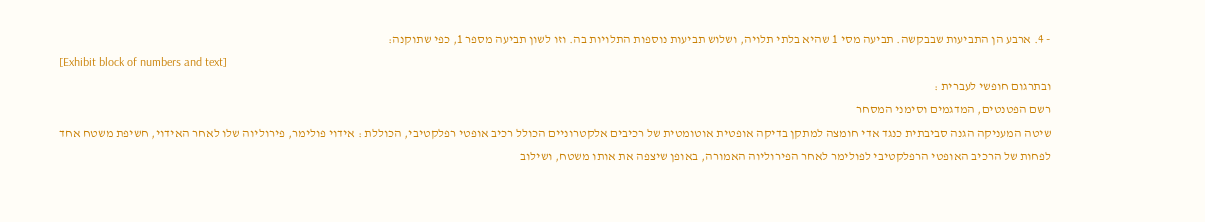- 4. ארבע הן התביעות שבבקשה. תביעה מסי 1 שהיא בלתי תלויה, ושלוש תביעות נוספות התלויות בה. וזו לשון תביעה מספר 1, כפי שתוקנה:
[Exhibit block of numbers and text]
ובתרגום חופשי לעברית :
רשם הפטנטים, המדגמים וסימני המסחר
שיטה המעניקה הגנה סביבתית כנגד אדי חומצה למתקן בדיקה אופטית אוטומטית של רכיבים אלקטרוניים הכולל רכיב אופטי רפלקטיבי, הכוללת : אידוי פולימר, פירוליוה שלו לאחר האידוי, חשיפת משטח אחד לפחות של הרכיב האופטי הרפלקטיבי לפולימר לאחר הפירוליוה האמורה, באופן שיצפה את אותו משטח, ושילוב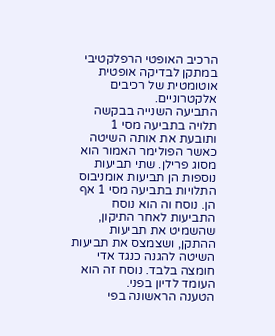הרכיב האופטי הרפלקטיבי במתקן לבדיקה אופטית אוטומטית של רכיבים אלקטרוניים.
התביעה השנייה בבקשה תלויה בתביעה מסי 1 ותובעת את אותה השיטה כאשר הפולימר האמור הוא מסוג פרילן. שתי תביעות נוספות הן תביעות אומניבוס התלויות בתביעה מסי 1 אף הן. נוסח וה הוא נוסח התביעות לאחר התיקון, שהשמיט את תביעות ההתקן, ושצמצס את תביעות השיטה להגנה כנגד אדי חומצה בלבד. נוסח זה הוא העומד לדיון בפני.
הטענה הראשונה בפי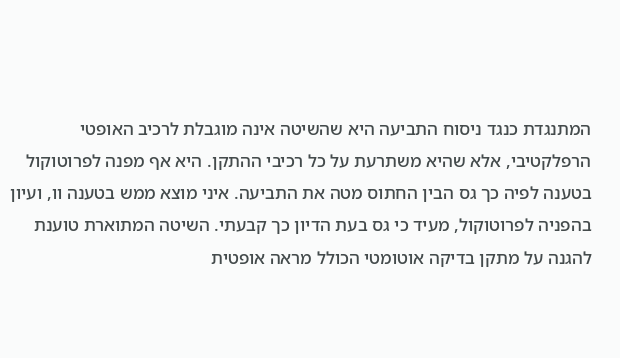המתנגדת כנגד ניסוח התביעה היא שהשיטה אינה מוגבלת לרכיב האופטי הרפלקטיבי, אלא שהיא משתרעת על כל רכיבי ההתקן. היא אף מפנה לפרוטוקול בטענה לפיה כך גס הבין החתוס מטה את התביעה. איני מוצא ממש בטענה וו, ועיון בהפניה לפרוטוקול, מעיד כי גס בעת הדיון כך קבעתי. השיטה המתוארת טוענת להגנה על מתקן בדיקה אוטומטי הכולל מראה אופטית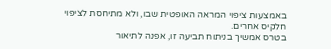באמצעות ציפוי המראה האופטית שבו, ולא מתיחסת לציפוי חלקיס אחרים.
בטרס אמשיך בניתוח תביעה זו, אפנה לתיאור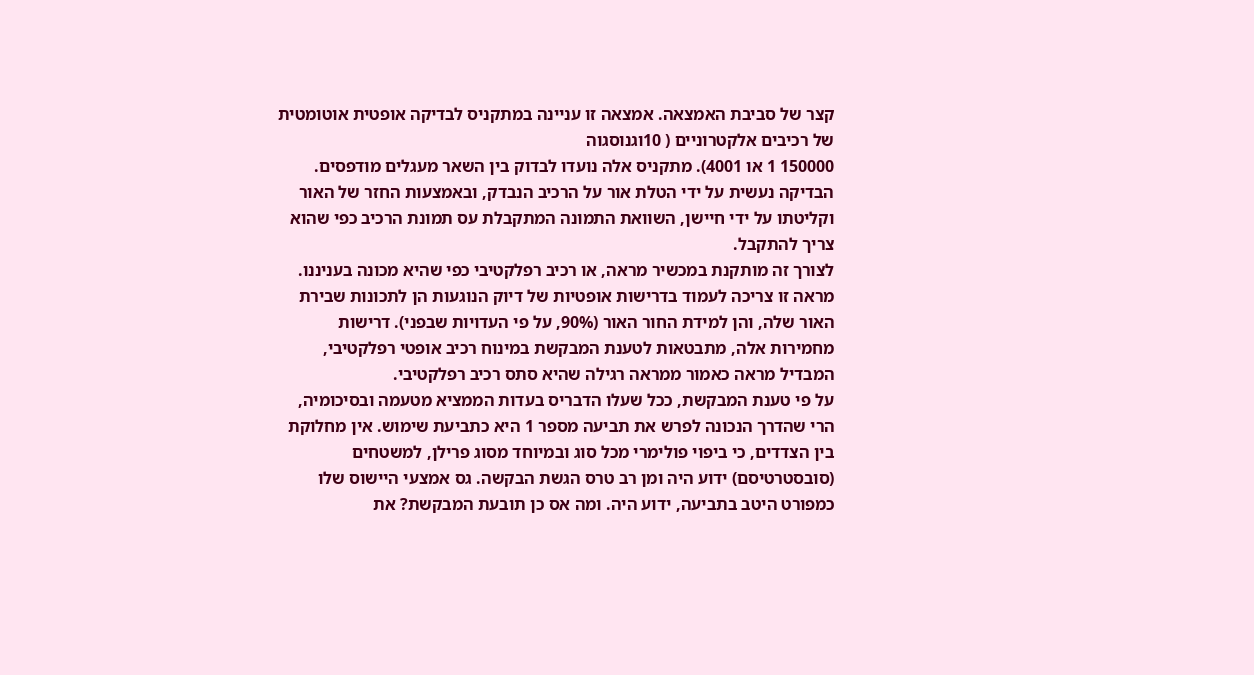קצר של סביבת האמצאה. אמצאה זו עניינה במתקניס לבדיקה אופטית אוטומטית של רכיבים אלקטרוניים ( 10וגנוסגוה
150000 1 או 4001). מתקניס אלה נועדו לבדוק בין השאר מעגלים מודפסים. הבדיקה נעשית על ידי הטלת אור על הרכיב הנבדק, ובאמצעות החזר של האור וקליטתו על ידי חיישן, השוואת התמונה המתקבלת עס תמונת הרכיב כפי שהוא צריך להתקבל.
לצורך זה מותקנת במכשיר מראה, או רכיב רפלקטיבי כפי שהיא מכונה בעניננו. מראה זו צריכה לעמוד בדרישות אופטיות של דיוק הנוגעות הן לתכונות שבירת האור שלה, והן למידת החור האור (90%, על פי העדויות שבפני). דרישות מחמירות אלה, מתבטאות לטענת המבקשת במינוח רכיב אופטי רפלקטיבי, המבדיל מראה כאמור ממראה רגילה שהיא סתס רכיב רפלקטיבי.
על פי טענת המבקשת, ככל שעלו הדבריס בעדות הממציא מטעמה ובסיכומיה, הרי שהדרך הנכונה לפרש את תביעה מספר 1 היא כתביעת שימוש. אין מחלוקת בין הצדדים, כי ביפוי פולימרי מכל סוג ובמיוחד מסוג פרילן, למשטחים (סובסטרטיסם) ידוע היה ומן רב טרס הגשת הבקשה. גס אמצעי היישוס שלו כמפורט היטב בתביעה, ידוע היה. ומה אס כן תובעת המבקשת? את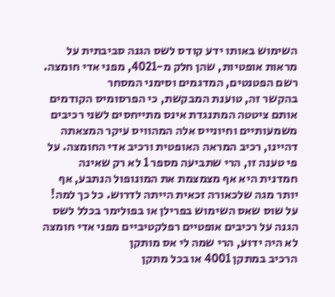השימוש באותו ידע קודס לשס הגנה סביבתית על מראות אופטיות, שהן חלק מ-4021, מפני אדי חומצה.
רשם הפטנטים, המדגמים וסימני המסחר
בהקשר זה, טוענת המבקשת, כי הפרסומיס הקודמים אותם ציטטה המתנגדת אינס מתייחסים לשני רכיבים משמעותיים וחיונייס אלה המהוויס עיקר המצאתה דהיינו, רכיב המראה האופטית ורכיב אדי החומצה. על פי טענה זו, הרי שתביעה מספר 1 לא רק שאינה חמדנית היא אף מצמצמת את המונופול הנתבע, אף יותר מגה שלכאורה זכאית הייתה לדרוש. כל כך למה! על שוס שאס השימוש בפרילן או בפולימר בכלל לשס הגנה על רכיבים אופטיים רפלקטיביים מפני אדי חומצה לא היה ידוע, הרי שמה לי אס מותקן
הרכיב במתקן 4001 או בכל מתקן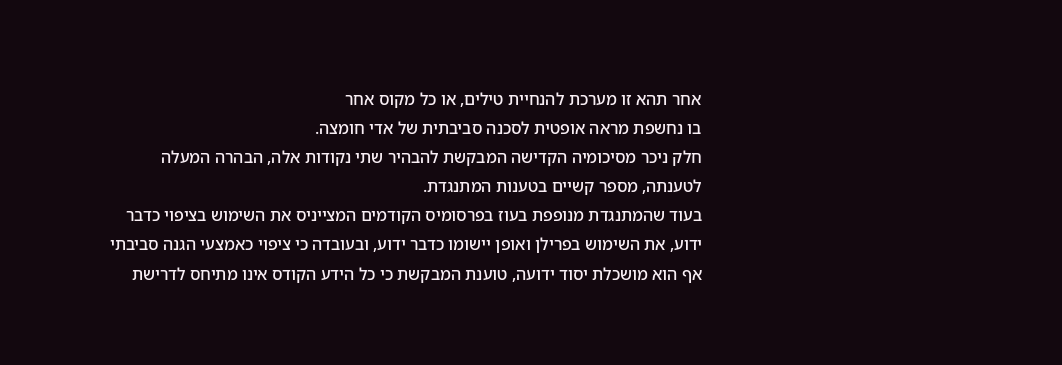אחר תהא זו מערכת להנחיית טילים, או כל מקוס אחר
בו נחשפת מראה אופטית לסכנה סביבתית של אדי חומצה.
חלק ניכר מסיכומיה הקדישה המבקשת להבהיר שתי נקודות אלה, הבהרה המעלה לטענתה, מספר קשיים בטענות המתנגדת.
בעוד שהמתנגדת מנופפת בעוז בפרסומיס הקודמים המצייניס את השימוש בציפוי כדבר ידוע, את השימוש בפרילן ואופן יישומו כדבר ידוע, ובעובדה כי ציפוי כאמצעי הגנה סביבתי אף הוא מושכלת יסוד ידועה, טוענת המבקשת כי כל הידע הקודס אינו מתיחס לדרישת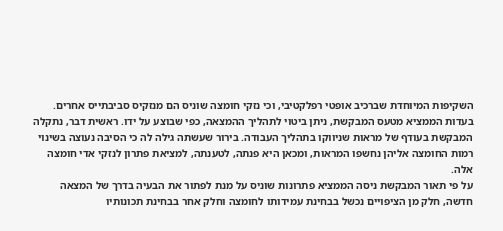השקיפות המיוחדת שברכיב אופטי רפלקטיבי, וכי נזקי חומצה שוניס הם מנזקיס סביבתייס אחרים.
בעדות הממציא מטעס המבקשת, ניתן ביטוי לתהליך ההמצאה, כפי שבוצע על ידו. ראשית דבר, נתקלה המבקשת בעודף של מראות שניווקו בתהליך העבודה. בירור שעשתה גילה לה כי הסיבה נעוצה בשינוי רמות החומצה אליהן נחשפו המראות, ומכאן היא פנתה, לטענתה, למציאת פתרון לנזקי אדי חומצה אלה.
על פי תאור המבקשת ניסה הממציא פתרונות שוניס על מנת לפתור את הבעיה בדרך של המצאה חדשה, חלק מן הציפויים נכשל בבחינת עמידותו לחומצה וחלק אחר בבחינת תכונותיו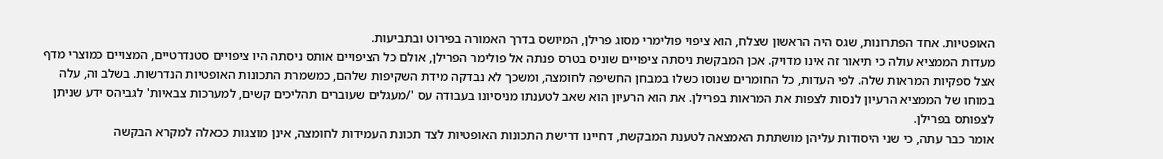האופטיות. אחד הפתרונות, שגס היה הראשון שצלח, הוא ציפוי פולימרי מסוג פרילן, המיושס בדרך האמורה בפירוט ובתביעות.
מעדות הממציא עולה כי תיאור זה אינו מדויק. אכן המבקשת ניסתה ציפויים שוניס בטרס פנתה אל פולימר הפרילן, אולם כל הציפויים אותס ניסתה היו ציפויים סטנדרטיים, המצויים כמוצרי מדף אצל ספקיות המראות שלה. לפי העדות, כל החומרים שנוסו כשלו במבחן החשיפה לחומצה, ומשכך לא נבדקה מידת השקיפות שלהם, כמשמרת התכונות האופטיות הנדרשות. בשלב וה, עלה במוחו של הממציא הרעיון לנסות לצפות את המראות בפרילן. את הוא הרעיון הוא שאב לטענתו מניסיונו בעבודה עס '/מעגלים שעוברים תהליכים קשים, למערכות צבאיות' לגביהס ידע שניתן לצפותס בפרילן.
אומר כבר עתה, כי שני היסודות עליהן מושתתת האמצאה לטענת המבקשת, דחיינו דרישת התכונות האופטיות לצד תכונת העמידות לחומצה, אינן מוצגות ככאלה למקרא הבקשה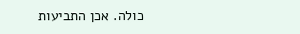כולה. אכן התביעות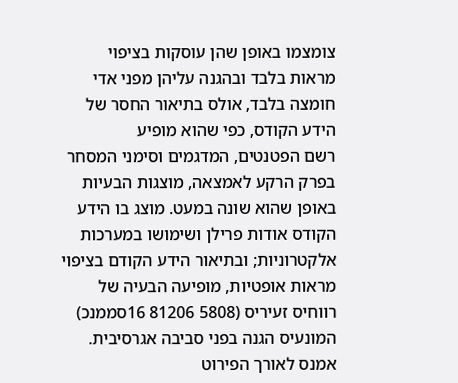צומצמו באופן שהן עוסקות בציפוי מראות בלבד ובהגנה עליהן מפני אדי חומצה בלבד, אולס בתיאור החסר של הידע הקודס, כפי שהוא מופיע
רשם הפטנטים, המדגמים וסימני המסחר
בפרק הרקע לאמצאה, מוצגות הבעיות באופן שהוא שונה במעט. מוצג בו הידע הקודס אודות פרילן ושימושו במערכות אלקטרוניות; ובתיאור הידע הקודם בציפוי מראות אופטיות, מופיעה הבעיה של רווחיס זעיריס (5808 81206 16סממנכ) המונעיס הגנה בפני סביבה אגרסיבית.
אמנס לאורך הפירוט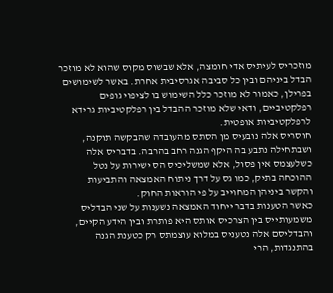מוזכריס לעיתיס אדי חומצה, אלא שבשוס מקוס שהוא לא מוזכר הבדל ביניהם ובין כל סביבה אגרסיבית אחרת. באשר לשימושים בפרילן, כאמור לא מוזכר כלל השימוש בו לציפוי גופים רפלקטיביים, ודאי שלא מוזכר ההבדל בין רפלקטיביות גרידא לרפלקטיביות אופטית.
חוסריס אלה נובעיס מן הסתס מהעובדה שהבקשה תוקנה, ושבתחילה נתבע בה היקף הגנה רחב בהרבה. בדבריס אלה כשלעצמס אין פסול, אלא שמשליכיס הס ישירות על נטל ההוכחה בתיק, כמו גס על דרך ניתוח האמצאה והתביעות והקשר ביניהן המחוייב על פי הוראות החוק.
כאשר הטענות בדבר ייחוד האמצאה נשענות על שני הבדליס משמעותייס בין הצרכיס אותס היא פותרת ובין הידע הקיים, והבדליסם אלה נטעניס במלוא עוצמתס רק כטענת הגנה בהתנגדות, הרי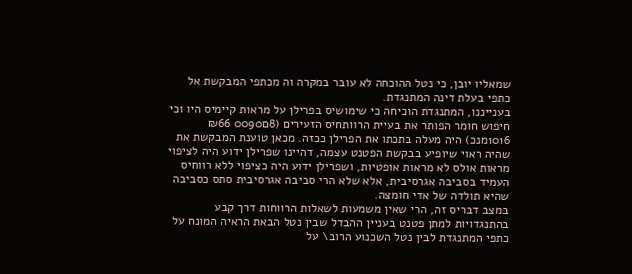שמאליו יובן, כי נטל ההוכחה לא עובר במקרה וה מכתפי המבקשת אל כתפי בעלת דינה המתנגדת.
בענייננו, המתנגדת הוכיחה כי שימושיס בפרילן על מראות קיימיס היו וכי חיפוש חומר הפותר את בעיית הרוותחיס הזעירים (8ם0090 ₪66 1016מנכ) היה מעלה בתכתו את הפרילן ככזה. מכאן טוענת המבקשת את שהיה ראוי שיופיע בבקשת הפטנט עצמה, דהיינו שפרילן ידוע היה לציפוי מראות אולס לא מראות אופטיות, ושפרילן ידוע היה כציפוי ללא רווחיס העמיד בסביבה אגרסיבית, אלא שלא הרי סביבה אגרסיבית סתס כסביבה שהיא תולדה של אדי חומצה.
במצב דבריס זה, הרי שאין משמעות לשאלות הרווחות דרך קבע בהתנגדויות למתן פטנט בעניין ההבדל שבין נטל הבאת הראיה המונח על כתפי המתנגדת לבין נטל השכנוע הרוב\ על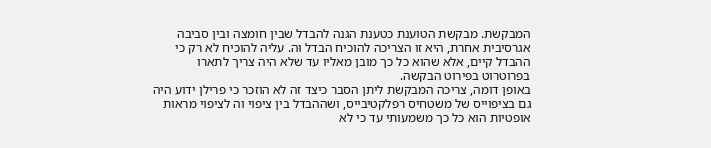המבקשת. מבקשת הטוענת כטענת הגנה להבדל שבין חומצה ובין סביבה אגרסיבית אחרת, היא זו הצריכה להוכיח הבדל וּה. עליה להוכיח לא רק כי ההבדל קיים, אלא שהוא כל כך מובן מאליו עד שלא היה צריך לתארו בפרוטרוט בפירוט הבקשה.
באופן דומה, צריכה המבקשת ליתן הסבר כיצד זה לא הוזכר כי פרילן ידוע היה גם בציפוייס של משטחיס רפלקטיבייס, ושההבדל בין ציפוי וה לציפוי מראות אופטיות הוא כל כך משמעותי עד כי לא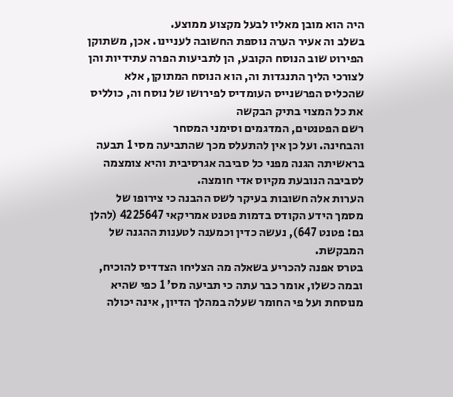היה הוא מובן מאליו לבעל מקצוע ממוצע.
בשלב וה אעיר הערה נוספת החשובה לעניינו. אכן, משתוקן הפירוט שוב הנוסח הקובע, הן לתביעות הפרה עתידיות והן לצורכי הליך התנגדות וה, הוא הנוסח המתוקן, אלא שהכליס הפרשנייס העומדיס לפירושו של נוסח וה, כולליס את כל המצוי בתיק הבקשה
רשם הפטנטים, המדגמים וסימני המסחר
והבחינה. ועל כן אין להתעלס מכך שהתביעה מסי 1 תבעה בראשיתה הגנה מפני כל סביבה אגרסיבית והיא צומצמה לסביבה הנובעת מקיוס אדי חומצה.
הערות אלה חשובות בעיקר לשס ההבנה כי צירופו של מסמך הידע הקודס בדמות פטנט אמריקאי 4225647 (להלן גם: פטנט 647), נעשה כדין וכמענה לטענות ההגנה של המבקשת.
בטרס אפנה להכריע בשאלה מה הצליחו הצדדיס להוכיח, ובמה כשלו, אומר כבר עתה כי תביעה מס' 1 כפי שהיא מנוסחת ועל פי החומר שעלה במהלך הדיון, אינה יכולה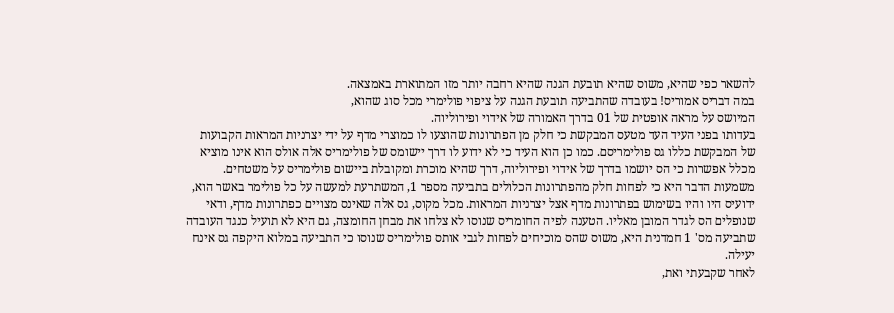להשאר כפי שהיא, משוס שהיא תובעת הגנה שהיא רחבה יותר מזו המתוארת באמצאה.
במה דבריס אמוריס! בעובדה שהתביעה תובעת הגנה על ציפוי פולימרי מכל סוג שהוא,
המיושס על מראה אופטית של 01 בדרך האמורה של אידוי ופירוליוה.
בעדותו בפני העיד העד מטעס המבקשת כי חלק מן הפתרונות שהוצעו לו כמוצרי מדף על ידי יצרניות המראות הקבועות של המבקשת כללו גס פולימריסם. כמו כן הוא העיד כי לא ידוע לו דרך יישומס של פולימריס אלה אולס הוא אינו מוציא מכלל אפשרות כי הס יושמו בדרך של אידוי ופירוליוה, דרך שהיא מוכרת ומקובלת ביישום פולימריס על משטחים. משמעות הדבר היא כי לפחות חלק מהפתרונות הכלולים בתביעה מספר 1, המשתרעת למעשה על כל פולימר באשר הוא, ידועיס היו והיו בשימוש בפתרונות מדף אצל יצרניות המראות. מכל מקוס, גס אלה שאינס מצויים כפתרונות מדף, ודאי שנופלים הס לגדר המובן מאליו. הטענה לפיה החומריס שנוסו לא צלחו את מבחן החומצה, גם היא לא תועיל כנגד העובדה שתביעה מס' 1 חמדנית היא, משוס שהס מוכיחים לפחות לגבי אותס פולימריס שנוסו כי התביעה במלוא היקפה גס אינח יעילה.
לאחר שקבעתי ואת,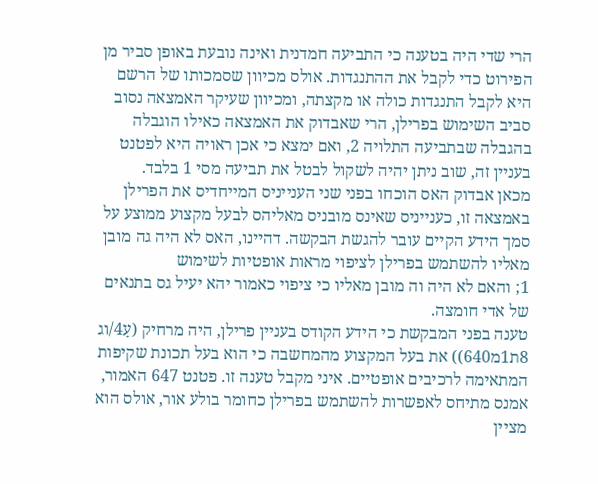הרי שדי היה בטענה כי התביעה חמדנית ואינה נובעת באופן סביר מן הפירוט כדי לקבל את ההתנגדות. אולס מכיוון שסמכותו של הרשם היא לקבל התנגדות כולה או מקצתה, ומכיוון שעיקר האמצאה נסוב סביב השימוש בפרילן, הרי שאבדוק את האמצאה כאילו הוגבלה בהגבלה שבתביעה התלויה 2, ואם ימצא כי אכן ראויה היא לפטנט בעניין זה, שוב ניתן יהיה לשקול לבטל את תביעה מסי 1 בלבד.
מכאן אבדוק האס הוכחו בפני שני הענייניס המייחדיס את הפרילן באמצאה זו, כענייניס שאינס מובניס מאליהס לבעל מקצוע ממוצע על סמך הידע הקיים עובר להגשת הבקשה. דהיינו, האס לא היה גה מובן מאליו להשתמש בפרילן לציפוי מראות אופטיות לשימוש
1; והאם לא היה וה מובן מאליו כי ציפוי כאמור יהא יעיל גס בתנאים של אדי חומצה.
טענה בפני המבקשת כי הידע הקודס בעניין פרילן, היה מרחיק (עָ4/וג 8ת1מ640)) את בעל המקצוע מהמחשבה כי הוא בעל תכונת שקיפות המתאימה לרכיבים אופטיים. איני מקבל טענה זו. פטנט 647 האמור, אמנס מתיחס לאפשרות להשתמש בפרילן כחומר בולע אור, אולס הוא מציין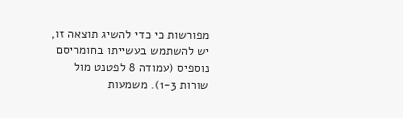מפורשות כי כדי להשיג תוצאה זו, יש להשתמש בעשייתו בחומריסם
נוספיס (עמודה 8 לפטנט מול שורות 1-3). משמעות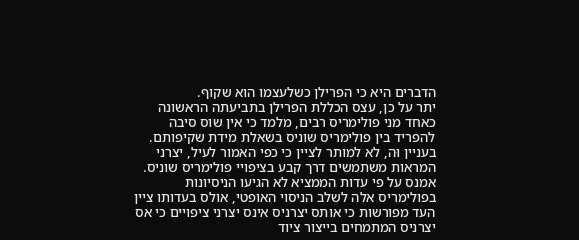הדברים היא כי הפרילן כשלעצמו הוא שקוף.
יתר על כן, עצס הכללת הפרילן בתביעתה הראשונה כאחד מני פולימריס רבים, מלמד כי אין שוס סיבה להפריד בין פולימריס שוניס בשאלת מידת שקיפותם. בעניין וּה, לא למותר לציין כי כפי האמור לעיל, יצרני המראות משתמשים דרך קבע בציפויי פולימריס שוניס. אמנס על פי עדות הממציא לא הגיעו הניסיונות בפולימריס אלה לשלב הניסוי האופטי, אולס בעדותו ציין העד מפורשות כי אותס יצרניס אינס יצרני ציפויים כי אס יצרניס המתמחים בייצור ציוד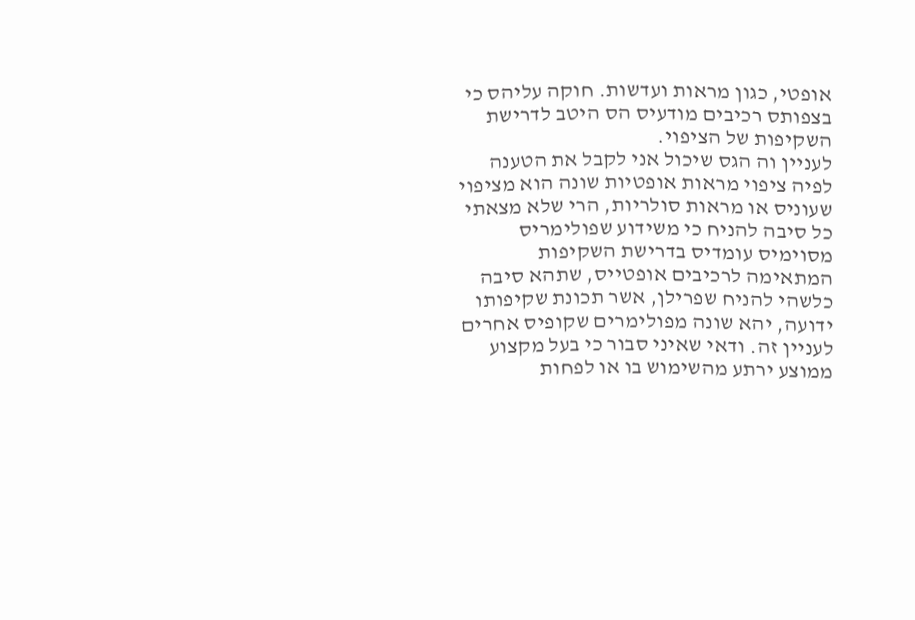אופטי, כגון מראות ועדשות. חוקה עליהס כי בצפותס רכיבים מודעיס הס היטב לדרישת השקיפות של הציפוי.
לעניין וה הגס שיכול אני לקבל את הטענה לפיה ציפוי מראות אופטיות שונה הוא מציפוי שעוניס או מראות סולריות, הרי שלא מצאתי כל סיבה להניח כי משידוע שפולימריס מסוימיס עומדיס בדרישת השקיפות המתאימה לרכיבים אופטייס, שתהא סיבה כלשהי להניח שפרילן, אשר תכונת שקיפותו ידועה, יהא שונה מפולימרים שקופיס אחרים לעניין זה. ודאי שאיני סבור כי בעל מקצוע ממוצע ירתע מהשימוש בו או לפחות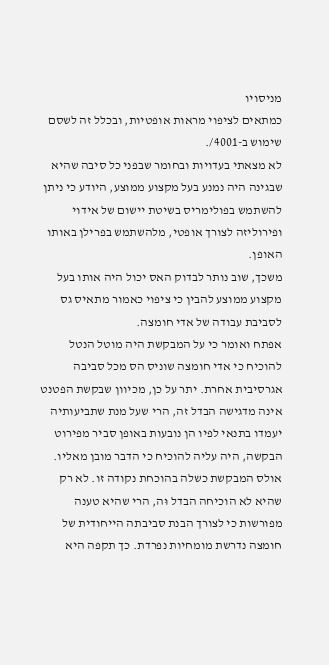מניסויו
כמתאים לציפוי מראות אופטיות, ובכלל זה לשסם שימוש ב-4001/.
לא מצאתי בעדויות ובחומר שבפני כל סיבה שהיא שבגינה היה נמנע בעל מקצוע ממוצע, היודע כי ניתן להשתמש בפולימריס בשיטת יישום של אידוי ופירוליזה לצורך אופטי, מלהשתמש בפרילן באותו האופן.
משכך, שוב נותר לבדוק האס יכול היה אותו בעל מקצוע ממוצע להבין כי ציפוי כאמור מתאיס גס לסביבת עבודה של אדי חומצה.
אפתח ואומר כי על המבקשת היה מוטל הנטל להוכיח כי אדי חומצה שוניס הס מכל סביבה אגרסיבית אחרת. יתר על כן, מכיוון שבקשת הפטנט אינה מדגישה הבדל זה, הרי שעל מנת שתביעותיה יעמדו בתנאי לפיו הן נובעות באופן סביר מפירוט הבקשה, היה עליה להוכיח כי הדבר מובן מאליו. אולס המבקשת כשלה בהוכחת נקודה זו. לא רק שהיא לא הוכיחה הבדל וּה, הרי שהיא טענה מפורשות כי לצורך הבנת סביבתה הייחודית של חומצה נדרשת מומחיות נפרדת. כך תקפה היא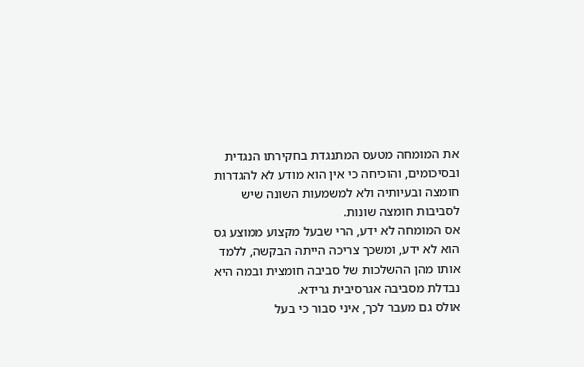את המומחה מטעס המתנגדת בחקירתו הנגדית ובסיכומים, והוכיחה כי אין הוא מודע לא להגדרות חומצה ובעיותיה ולא למשמעות השונה שיש לסביבות חומצה שונות.
אס המומחה לא ידע, הרי שבעל מקצוע ממוצע גס הוא לא ידע, ומשכך צריכה הייתה הבקשה, ללמד אותו מהן ההשלכות של סביבה חומצית ובמה היא נבדלת מסביבה אגרסיבית גרידא.
אולס גם מעבר לכך, איני סבור כי בעל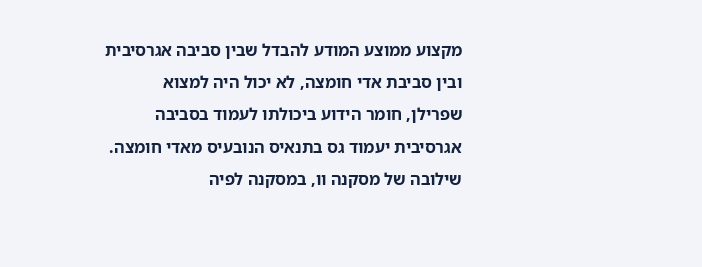מקצוע ממוצע המודע להבדל שבין סביבה אגרסיבית ובין סביבת אדי חומצה, לא יכול היה למצוא שפרילן, חומר הידוע ביכולתו לעמוד בסביבה אגרסיבית יעמוד גס בתנאיס הנובעיס מאדי חומצה.
שילובה של מסקנה וו, במסקנה לפיה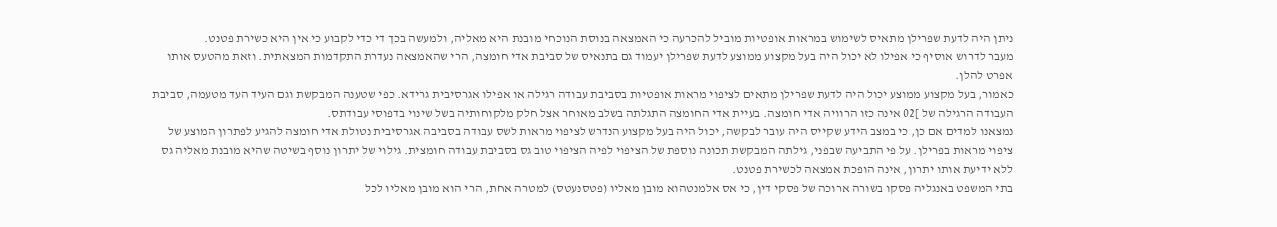ניתן היה לדעת שפרילן מתאיס לשימוש במראות אופטיות מוביל להכרעה כי האמצאה בנוסת הנוכחי מובנת היא מאליה, ולמעשה בכך די כדי לקבוע כי אין היא כשירת פטנט.
מעבר לדרוש אוסיף כי אפילו לא יכול היה בעל מקצוע ממוצע לדעת שפרילן יעמוד גם בתנאיס של סביבת אדי חומצה, הרי שהאמצאה נעדרת התקדמות המצאתית. וזאת מהטעס אותו אפרט להלן.
כאמור, בעל מקצוע ממוצע יכול היה לדעת שפרילן מתאים לציפוי מראות אופטיות בסביבת עבודה רגילה או אפילו אגרסיבית גרידא. כפי שטענה המבקשת וגם העיד העד מטעמה, סביבת העבודה הרגילה של ]02 אינה כזו הרוויה אדי חומצה. בעיית אדי החומצה התגלתה בשלב מאוחר אצל חלק מלקוחותיה בשל שינוי בדפוסי עבודתס.
נמצאנו למדים אם כן, כי במצב הידע שקייס היה עובר לבקשה, יכול היה בעל מקצוע הנדרש לציפוי מראות לשס עבודה בסביבה אגרסיבית נטולת אדי חומצה להגיע לפתרון המוצע של ציפוי מראות בפרילן. על פי התביעה שבפני, גילתה המבקשת תכונה נוספת של הציפוי לפיה הציפוי טוב גס בסביבת עבודה חומצית. גילוי של יתרון נוסף בשיטה שהיא מובנת מאליה גס ללא ידיעת אותו יתרון, אינה הופכת אמצאה לכשירת פטנט.
בתי המשפט באנגליה פסקו בשורה ארוכה של פסקי דין, כי אס אלמנטהוא מובן מאליו (פטסנעטס) למטרה אחת, הרי הוא מובן מאליו לכל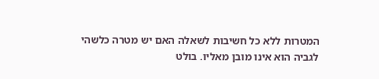המטרות ללא כל חשיבות לשאלה האם יש מטרה כלשהי לגביה הוא אינו מובן מאליו. בולט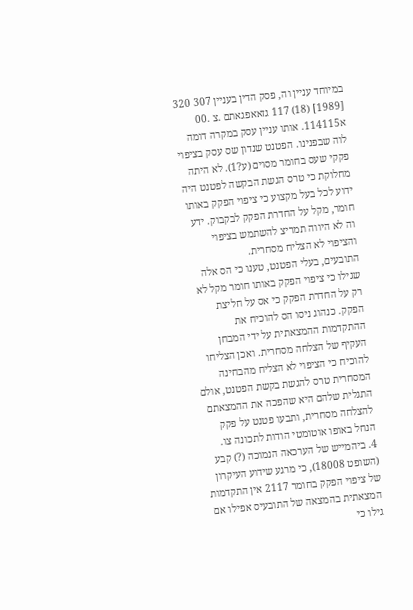במיוחד עניין וה, פסק הדין בעניין 307 320 [1989] (18) 117 גזאאפגאתם .צ .00 א114115. אותו עניין עסק במקרה דומה לוה שבפנינו. הפטנט שנדון שס עסק בציפוי פקקי שעס בחומר מסוים (ע?1). לא היתה מחלוקת כי טרס הגשת הבקשה לפטנט היה ידוע לכל בעל מקצוע כי ציפוי הפקק באותו חומר, מקל על החדרת הפקק לבקבוק. ידע וה לא היווה תמריצ להשתמש בציפוי והציפוי לא הצליח מסחרית.
התובעים, בעלי הפטנט, טענו כי הס אלה שגילו כי ציפוי הפקק באותו חומר מקל לא רק על החדרת הפקק כי אס על חליצת הפקק. כנהוג ניסו הס להוכיח את ההתקדמות ההמצאתית על ידי המבחן העקיף של הצלחה מסחרית. ואכן הצליחו להוכיח כי הציפוי לא הצליח מהבחינה המסחרית טרס להגשת בקשת הפטנט, אולם התגלית שלהם היא שהפכה את ההמצאתם להצלחה מסחרית, ותבעו פטנט על פקק הנחל באופו אוטומטי הודות לתכונה צו.
4. ביהמייש של הערכאה הנמוכה (?) קבע (השופט 18008), כי מרגע שידוע העיקרון של ציפוי הפקק בחומר 2117 אין התקדמות המצאתית בהמצאה של התובעיס אפילו אם גילו כי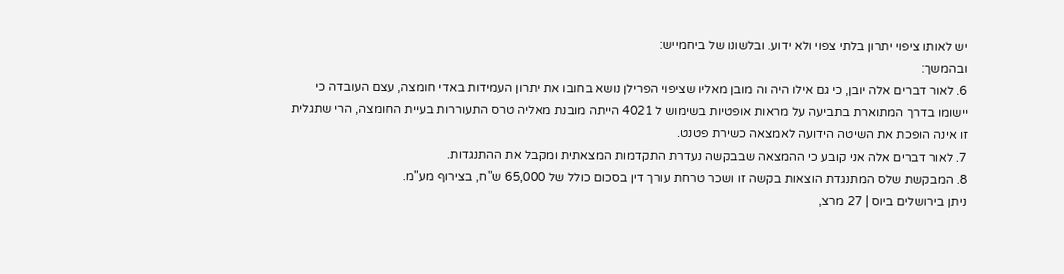יש לאותו ציפוי יתרון בלתי צפוי ולא ידוע. ובלשונו של ביחמייש:
ובהמשך:
6. לאור דברים אלה יובן, כי גם אילו היה וה מובן מאליו שציפוי הפרילן נושא בחובו את יתרון העמידות באדי חומצה, עצם העובדה כי יישומו בדרך המתוארת בתביעה על מראות אופטיות בשימוש ל 4021 הייתה מובנת מאליה טרס התעוררות בעיית החומצה, הרי שתגלית זו אינה הופכת את השיטה הידועה לאמצאה כשירת פטנט.
7. לאור דברים אלה אני קובע כי ההמצאה שבבקשה נעדרת התקדמות המצאתית ומקבל את ההתנגדות.
8. המבקשת שלס המתנגדת הוצאות בקשה זו ושכר טרחת עורך דין בסכום כולל של 65,000 ש"ח, בצירוף מע"מ.
ניתן בירושלים ביוס | 27 מרצ,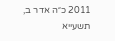2011 כ״ה אדר ב, תשעייא